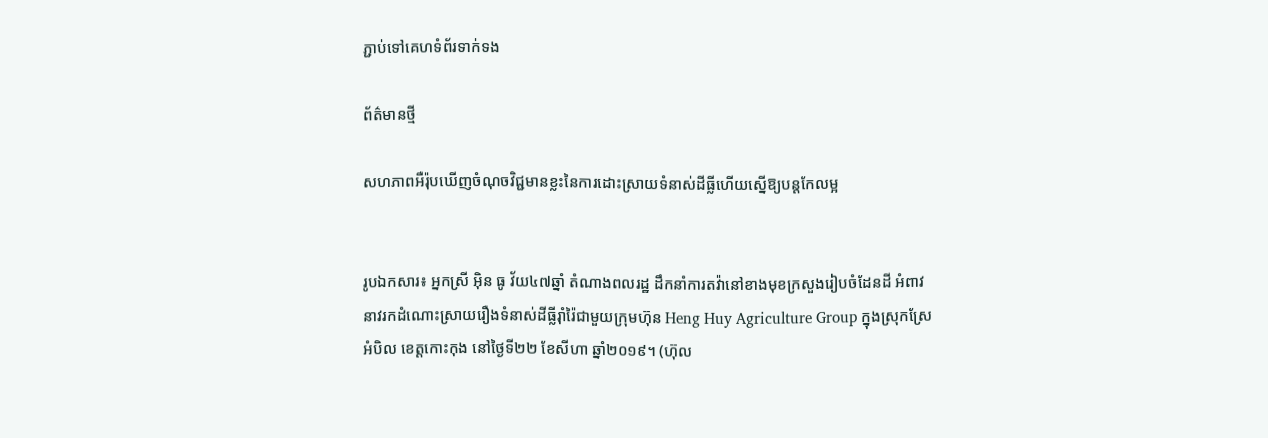ភ្ជាប់ទៅគេហទំព័រទាក់ទង

ព័ត៌មានថ្មី

សហភាពអឺរ៉ុបឃើញចំណុចវិជ្ជមានខ្លះនៃការដោះស្រាយទំនាស់ដីធ្លីហើយស្នើឱ្យបន្តកែលម្អ


រូបឯកសារ៖ អ្នកស្រី អ៊ិន ធូ វ័យ៤៧ឆ្នាំ តំណាងពលរដ្ឋ ដឹកនាំការតវ៉ានៅខាងមុខក្រសួងរៀបចំដែនដី អំពាវនាវរកដំណោះស្រាយរឿងទំនាស់ដីធ្លីរ៉ាំរ៉ៃជាមួយក្រុមហ៊ុន Heng Huy Agriculture Group ក្នុងស្រុកស្រែអំបិល ខេត្តកោះកុង នៅថ្ងៃទី២២ ខែសីហា ឆ្នាំ២០១៩។ (ហ៊ុល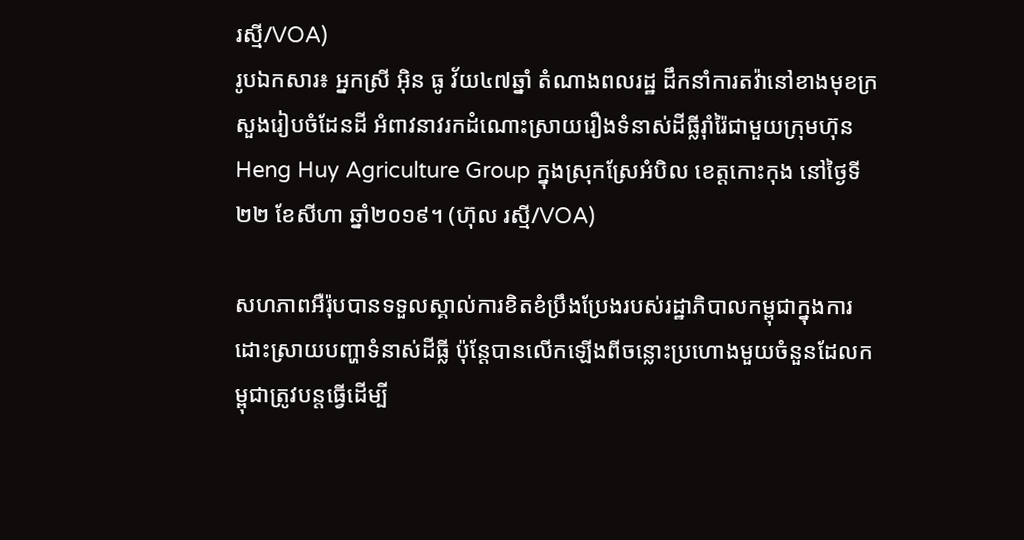រស្មី/VOA)
រូបឯកសារ៖ អ្នកស្រី អ៊ិន ធូ វ័យ៤៧ឆ្នាំ តំណាងពលរដ្ឋ ដឹកនាំការតវ៉ានៅខាងមុខក្រសួងរៀបចំដែនដី អំពាវនាវរកដំណោះស្រាយរឿងទំនាស់ដីធ្លីរ៉ាំរ៉ៃជាមួយក្រុមហ៊ុន Heng Huy Agriculture Group ក្នុងស្រុកស្រែអំបិល ខេត្តកោះកុង នៅថ្ងៃទី២២ ខែសីហា ឆ្នាំ២០១៩។ (ហ៊ុល រស្មី/VOA)

សហភាពអឺរ៉ុបបានទទួលស្គាល់ការខិតខំប្រឹងប្រែងរបស់រដ្ឋាភិបាលកម្ពុជាក្នុងការដោះស្រាយបញ្ហាទំនាស់ដីធ្លី ប៉ុន្តែបានលើកឡើងពីចន្លោះប្រហោងមួយចំនួនដែលកម្ពុជាត្រូវបន្តធ្វើដើម្បី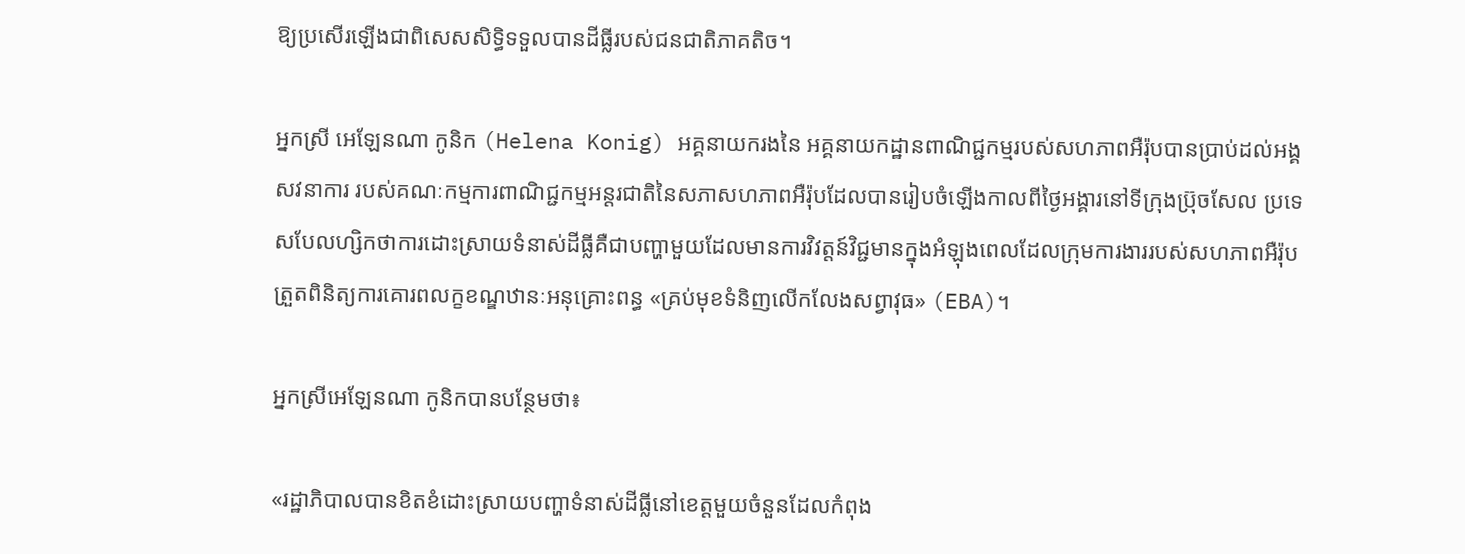ឱ្យប្រសើរឡើងជាពិសេសសិទ្ធិទទួលបានដីធ្លីរបស់ជនជាតិភាគតិច។

អ្នកស្រី អេឡែនណា កូនិក (Helena Konig) អគ្គនាយករងនៃ អគ្គនាយកដ្ឋានពាណិជ្ជកម្មរបស់សហភាពអឺរ៉ុបបានប្រាប់ដល់អង្គសវនាការ របស់គណៈកម្មការពាណិជ្ជកម្មអន្តរជាតិនៃសភាសហភាពអឺរ៉ុបដែលបានរៀបចំឡើងកាលពីថ្ងៃអង្គារនៅទីក្រុងប៊្រុចសែល ប្រទេសបែលហ្សិកថាការដោះស្រាយទំនាស់ដីធ្លីគឺជាបញ្ហាមួយដែលមានការវិវត្តន៍វិជ្ជមានក្នុងអំឡុងពេលដែលក្រុមការងាររបស់សហភាពអឺរ៉ុបត្រួតពិនិត្យការគោរពលក្ខខណ្ឌឋានៈអនុគ្រោះពន្ធ «គ្រប់មុខទំនិញលើកលែងសព្វាវុធ‍» (EBA)។

អ្នកស្រីអេឡែនណា កូនិកបានបន្ថែមថា៖

«រដ្ឋាភិបាលបានខិតខំដោះស្រាយបញ្ហាទំនាស់ដីធ្លីនៅខេត្តមួយចំនួនដែលកំពុង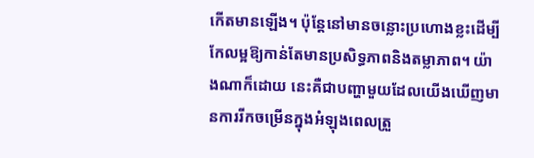កើតមានឡើង។ ប៉ុន្តែនៅមានចន្លោះប្រហោងខ្លះដើម្បីកែលម្អឱ្យកាន់តែមានប្រសិទ្ធភាពនិងតម្លាភាព។ យ៉ាងណាក៏ដោយ នេះគឺជាបញ្ហាមួយដែលយើងឃើញមានការរីកចម្រើនក្នុងអំឡុងពេលត្រួ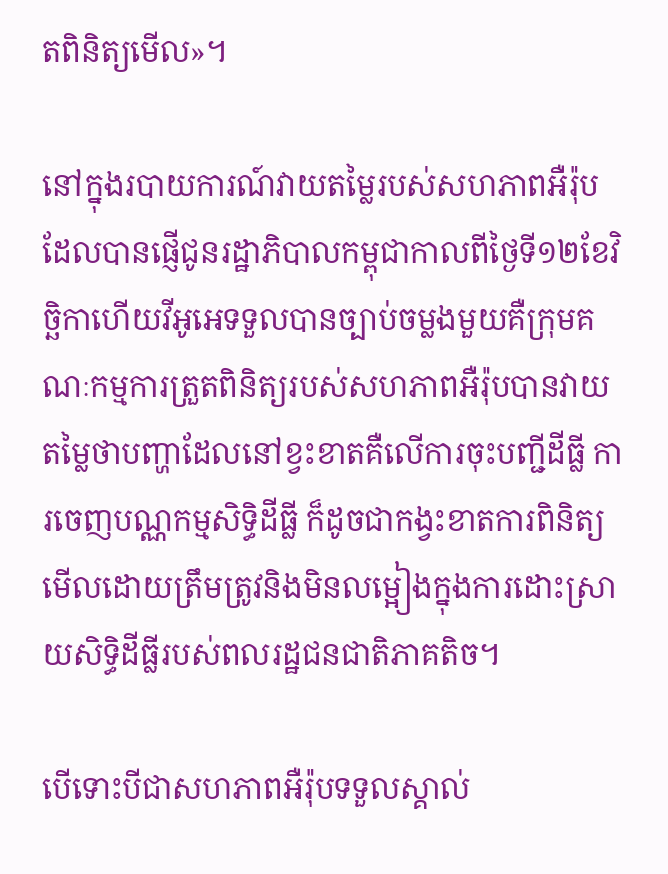តពិនិត្យមើល‍»។

នៅក្នុងរបាយការណ៍វាយតម្លៃរបស់សហភាពអឺរ៉ុបដែលបានផ្ញើជូនរដ្ឋាភិបាលកម្ពុជាកាលពីថ្ងៃទី១២ខែវិច្ឆិកាហើយវីអូអេទទួលបានច្បាប់ចម្លងមួយគឺក្រុមគណៈកម្មការត្រួតពិនិត្យរបស់សហភាពអឺរ៉ុបបានវាយតម្លៃថាបញ្ហាដែលនៅខ្វះខាតគឺលើការចុះបញ្ជីដីធ្លី ការចេញបណ្ណកម្មសិទ្ធិដីធ្លី ក៏ដូចជាកង្វះខាតការពិនិត្យមើលដោយត្រឹមត្រូវនិងមិនលម្អៀងក្នុងការដោះស្រាយសិទ្ធិដីធ្លីរបស់ពលរដ្ឋជនជាតិភាគតិច។

បើទោះបីជាសហភាពអឺរ៉ុបទទួលស្គាល់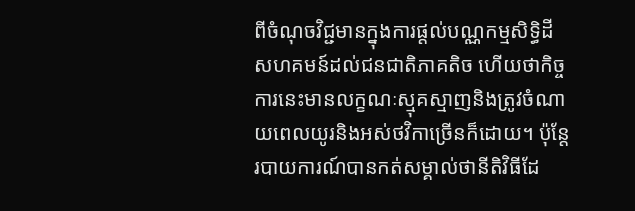ពីចំណុចវិជ្ជមានក្នុងការផ្តល់បណ្ណកម្មសិទ្ធិដីសហគមន៍ដល់ជនជាតិភាគតិច ហើយថាកិច្ចការនេះមានលក្ខណៈស្មុគស្មាញនិងត្រូវចំណាយពេលយូរនិងអស់ថវិកាច្រើនក៏ដោយ។ ប៉ុន្តែរបាយការណ៍បានកត់សម្គាល់ថានីតិវិធីដែ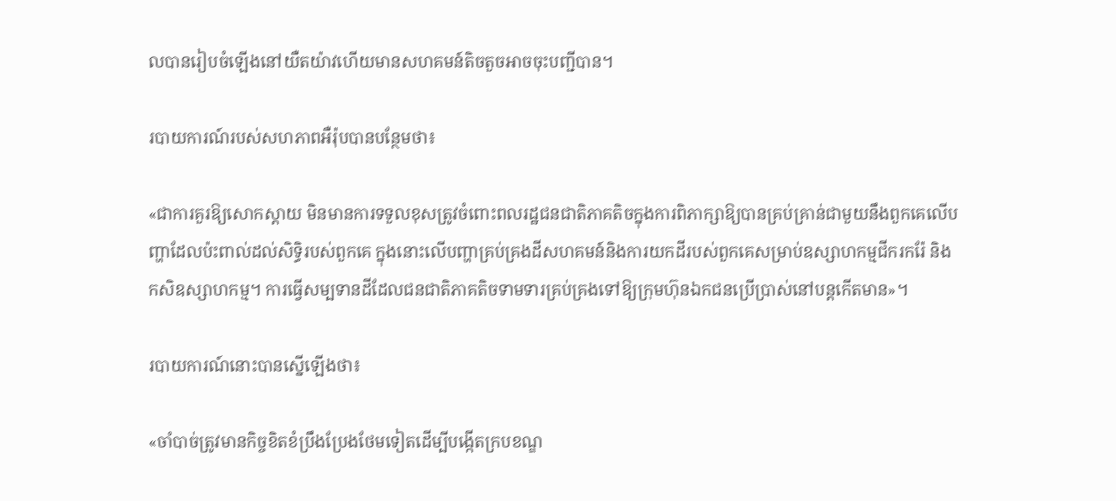លបានរៀបចំឡើងនៅយឺតយ៉ាវហើយមានសហគមន៍តិចតួចអាចចុះបញ្ជីបាន។

របាយការណ៍របស់សហភាពអឺរ៉ុបបានបន្ថែមថា៖

«ជាការគួរឱ្យសោកស្តាយ មិនមានការទទួលខុសត្រូវចំពោះពលរដ្ឋជនជាតិភាគតិចក្នុងការពិភាក្សាឱ្យបានគ្រប់គ្រាន់ជាមួយនឹងពួកគេលើបញ្ហាដែលប៉ះពាល់ដល់សិទ្ធិរបស់ពួកគេ ក្នុងនោះលើបញ្ហាគ្រប់គ្រងដីសហគមន៍និងការយកដីរបស់ពួកគេសម្រាប់ឧស្សាហកម្មជីករករ៉ែ និងកសិឧស្សាហកម្ម។ ការធ្វើសម្បទានដីដែលជនជាតិភាគតិចទាមទារគ្រប់គ្រងទៅឱ្យក្រុមហ៊ុនឯកជនប្រើប្រាស់នៅបន្តកើតមាន‍»។

របាយការណ៍នោះបានស្នើឡើងថា៖

«ចាំបាច់ត្រូវមានកិច្ចខិតខំប្រឹងប្រែងថែមទៀតដើម្បីបង្កើតក្របខណ្ឌ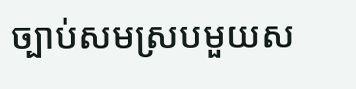ច្បាប់សមស្របមួយស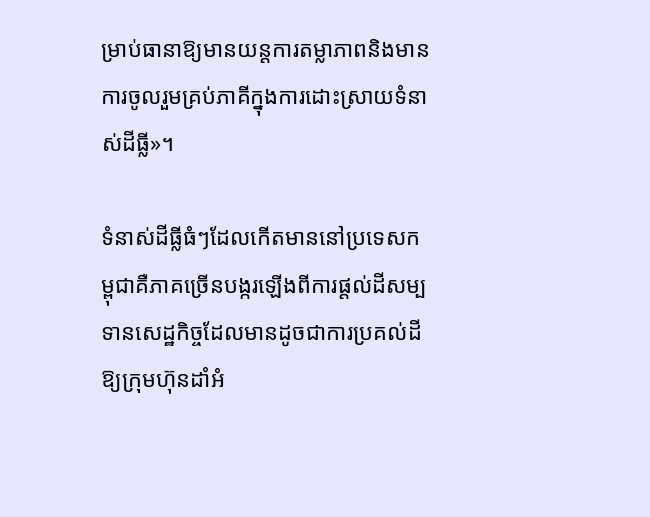ម្រាប់ធានាឱ្យមានយន្តការតម្លាភាពនិងមានការចូលរួមគ្រប់ភាគីក្នុងការដោះស្រាយទំនាស់ដីធ្លី‍»។

ទំនាស់ដីធ្លីធំៗដែលកើតមាននៅប្រទេសកម្ពុជាគឺភាគច្រើនបង្ករឡើងពីការផ្តល់ដីសម្បទានសេដ្ឋកិច្ចដែលមានដូចជាការប្រគល់ដីឱ្យក្រុមហ៊ុនដាំអំ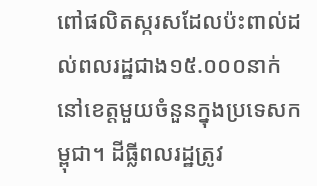ពៅផលិតស្ករសដែលប៉ះពាល់ដល់ពលរដ្ឋជាង១៥.០០០នាក់នៅខេត្តមួយចំនួនក្នុងប្រទេសកម្ពុជា។ ដីធ្លីពលរដ្ឋត្រូវ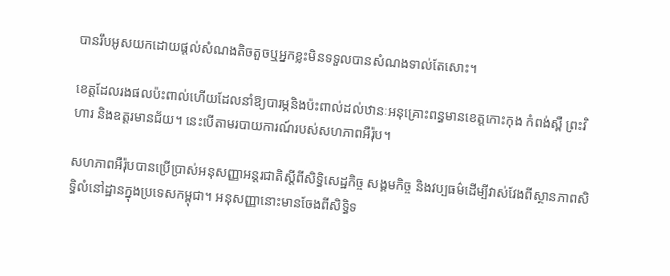បានរឹបអូសយកដោយផ្តល់សំណងតិចតួចឬអ្នកខ្លះមិនទទួលបានសំណងទាល់តែសោះ។

ខេត្តដែលរងផលប៉ះពាល់ហើយដែលនាំឱ្យបារម្ភនិងប៉ះពាល់ដល់ឋានៈអនុគ្រោះពន្ធមានខេត្តកោះកុង កំពង់ស្ពឺ ព្រះវិហារ និងឧត្តរមានជ័យ។ នេះបើតាមរបាយការណ៍របស់សហភាពអឺរ៉ុប។

សហភាពអឺរ៉ុបបានប្រើប្រាស់អនុសញ្ញាអន្តរជាតិស្តីពីសិទ្ធិសេដ្ឋកិច្ច សង្គមកិច្ច និងវប្បធម៌ដើម្បីវាស់វែងពីស្ថានភាពសិទ្ធិលំនៅដ្ឋានក្នុងប្រទេសកម្ពុជា។ អនុសញ្ញានោះមានចែងពីសិទ្ធិទ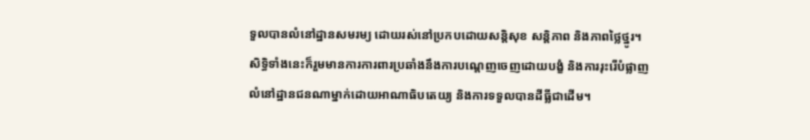ទួលបានលំនៅដ្ឋានសមរម្យ ដោយរស់នៅប្រកបដោយសន្តិសុខ សន្តិភាព និងភាពថ្លៃថ្នូរ។ សិទ្ធិទាំងនេះក៏រួមមានការការពារប្រឆាំងនឹងការបណ្តេញចេញដោយបង្ខំ និងការរុះរើបំផ្លាញលំនៅដ្ឋានជនណាម្នាក់ដោយអាណាធិបតេយ្យ និងការទទួលបានដីធ្លីជាដើម។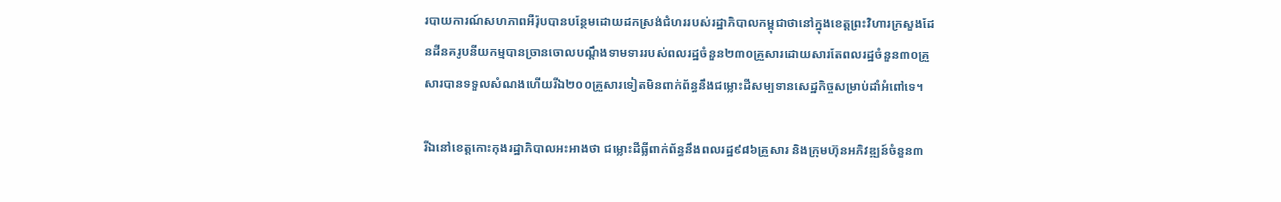របាយការណ៍សហភាពអឺរ៉ុបបានបន្ថែមដោយដកស្រង់ជំហររបស់រដ្ឋាភិបាលកម្ពុជាថានៅក្នុងខេត្តព្រះវិហារក្រសួងដែនដីនគរូបនីយកម្មបានច្រានចោលបណ្តឹងទាមទាររបស់ពលរដ្ឋចំនួន២៣០គ្រួសារដោយសារតែពលរដ្ឋចំនួន៣០គ្រួសារបានទទួលសំណងហើយរីឯ២០០គ្រួសារទៀតមិនពាក់ព័ន្ធនឹងជម្លោះដីសម្បទានសេដ្ឋកិច្ចសម្រាប់ដាំអំពៅទេ។

រីឯនៅខេត្តកោះកុងរដ្ឋាភិបាលអះអាងថា ជម្លោះដីធ្លីពាក់ព័ន្ធនឹងពលរដ្ឋ៩៨៦គ្រួសារ និងក្រុមហ៊ុនអភិវឌ្ឍន៍ចំនួន៣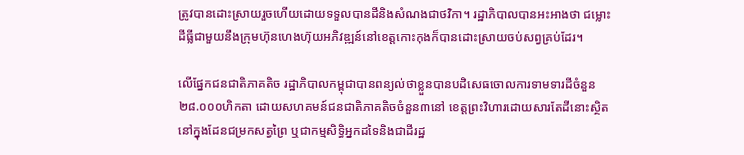ត្រូវបានដោះស្រាយរួចហើយដោយទទួលបានដីនិងសំណងជាថវិកា។ រដ្ឋាភិបាលបានអះអាងថា ជម្លោះដីធ្លីជាមួយនឹងក្រុមហ៊ុនហេងហ៊ុយអភិវឌ្ឍន៍នៅខេត្តកោះកុងក៏បានដោះស្រាយចប់សព្វគ្រប់ដែរ។

លើផ្នែកជនជាតិភាគតិច រដ្ឋាភិបាលកម្ពុជាបានពន្យល់ថាខ្លួនបានបដិសេធចោលការទាមទារដីចំនួន២៨.០០០ហិកតា ដោយសហគមន៍ជនជាតិភាគតិចចំនួន៣នៅ ខេត្តព្រះវិហារដោយសារតែដីនោះស្ថិតនៅក្នុងដែនជម្រកសត្វព្រៃ ឬជាកម្មសិទ្ធិអ្នកដទៃនិងជាដីរដ្ឋ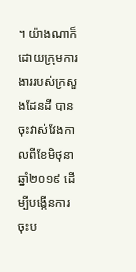។ យ៉ាងណាក៏ដោយក្រុមការងាររបស់ក្រសួងដែនដី បានចុះវាស់វែងកាលពីខែមិថុនាឆ្នាំ២០១៩ ដើម្បីបង្កើនការចុះប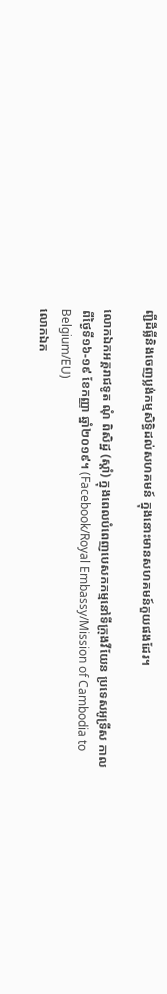ញ្ជីដីធ្លីនិងចេញប្លង់កម្មសិទ្ធិដល់សហគមន៍ ក្នុងនោះមានសហគមន៍កួយផងដែរ។

លោកឯកអគ្គរាជទូត ណុំ ពិសិដ្ឋ (ស្តាំ) ក្នុងពេលបំពេញបេសកកម្មនៅទីក្រុងវីយែន ប្រទេសអូទ្រីស កាលពីថ្ងៃទី១៦-១៩ ខែកញ្ញា ឆ្នាំ២០១៩។ (Facebook/Royal Embassy/Mission of Cambodia to Belgium/EU)
លោកឯក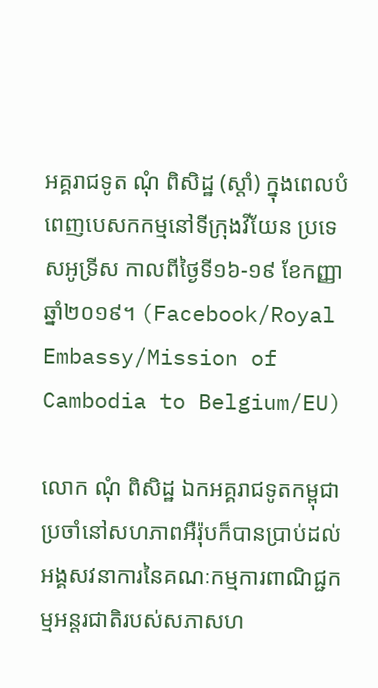អគ្គរាជទូត ណុំ ពិសិដ្ឋ (ស្តាំ) ក្នុងពេលបំពេញបេសកកម្មនៅទីក្រុងវីយែន ប្រទេសអូទ្រីស កាលពីថ្ងៃទី១៦-១៩ ខែកញ្ញា ឆ្នាំ២០១៩។ (Facebook/Royal Embassy/Mission of Cambodia to Belgium/EU)

លោក ណុំ ពិសិដ្ឋ ឯកអគ្គរាជទូតកម្ពុជាប្រចាំនៅសហភាពអឺរ៉ុបក៏បានប្រាប់ដល់អង្គសវនាការនៃគណៈកម្មការពាណិជ្ជកម្មអន្តរជាតិរបស់សភាសហ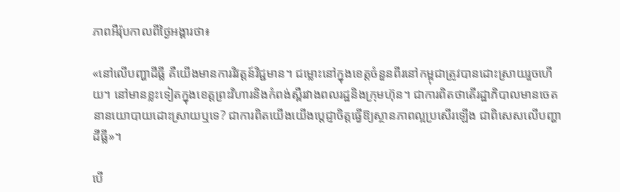ភាពអឺរ៉ុបកាលពីថ្ងៃអង្គារថា៖

«នៅលើបញ្ហាដីធ្លី គឺយើងមានការវិវត្តន៍វិជ្ជមាន។ ជម្លោះនៅក្នុងខេត្តចំនួនពីរនៅកម្ពុជាត្រូវបានដោះស្រាយរួចហើយ។ នៅមានខ្លះទៀតក្នុងខេត្តព្រះវិហារនិងកំពង់ស្ពឺរវាងពលរដ្ឋនិងក្រុមហ៊ុន។ ជាការពិតថាតើរដ្ឋាភិបាលមានចេតនានយោបាយដោះស្រាយឬទេ? ជាការពិតយើងយើងប្តេជ្ញាចិត្តធ្វើឱ្យស្ថានភាពល្អប្រសើរឡើង‍ ជាពិសេសលើបញ្ហាដីធ្លី»។

បើ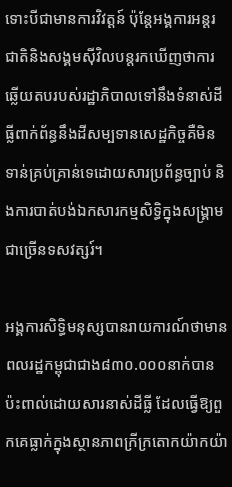ទោះបីជាមានការវិវត្តន៍ ប៉ុន្តែអង្គការអន្តរជាតិនិងសង្គមស៊ីវិលបន្តរកឃើញថាការឆ្លើយតបរបស់រដ្ឋាភិបាលទៅនឹងទំនាស់ដីធ្លីពាក់ព័ន្ធនឹងដីសម្បទានសេដ្ឋកិច្ចគឺមិនទាន់គ្រប់គ្រាន់ទេដោយសារប្រព័ន្ធច្បាប់ និងការបាត់បង់ឯកសារកម្មសិទ្ធិក្នុងសង្គ្រាមជាច្រើនទសវត្សរ៍។

អង្គការសិទ្ធិមនុស្សបានរាយការណ៍ថាមានពលរដ្ឋកម្ពុជាជាង៨៣០.០០០នាក់បានប៉ះពាល់ដោយសារនាស់ដីធ្លី ដែលធ្វើឱ្យពួកគេធ្លាក់ក្នុងស្ថានភាពក្រីក្រតោកយ៉ាកយ៉ា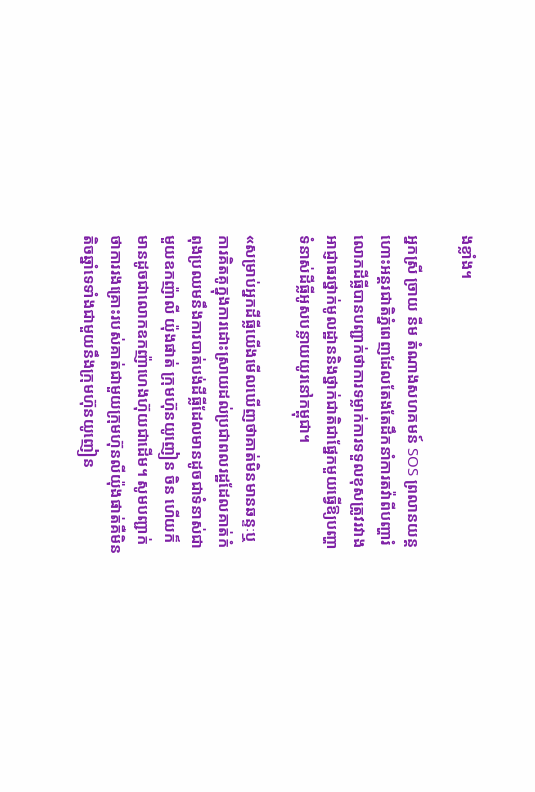ងខ្លាំង។

អ្នកស្រី ច្រាយ នីម តំណាងសហគមន៍ SOS ព្រលានយន្តហោះអន្តរជាតិភ្នំពេញដែលតែងតែដឹកនាំការតវ៉ាពីបញ្ហារំលោភដីធ្លីបានបញ្ជាក់ថាការទម្លាក់ការទទួលខុសត្រូវរវាងអាជ្ញាធរថ្នាក់មូលដ្ឋាននិងថ្នាក់ជាតិជាផ្នែកមួយធ្វើឱ្យបញ្ហាទំនាស់ដីធ្លីអូសបន្លាយយូរនៅកម្ពុជា។

«សម្រាប់អ្នកដីធ្លីយើងមើលឃើញថាគាត់មិនមានឆន្ទៈឬការគិតគូក្នុងការដោះស្រាយដល់ប្រជាពលរដ្ឋដែលគាត់កំពុងប្រឈមនឹងការបាត់បង់ដីធ្លីដែលមានដូចជាទំនាស់ជាមួយឧកញ៉ាលី យ៉ុងផាត់ ក្រុមហ៊ុនយូញៀន ចិន ហើយក៏មានដូចជាលោកឧកញ៉ាហេងហ៊ុយជាដើម។ សូមបញ្ជាក់ថាការរងគ្រោះរបស់គាត់ជាមួយក្រុមហ៊ុនលីយ៉ុងផាត់គឺមិនតិចឆ្នាំទេទាំងជាមួយនឹងក្រុមហ៊ុនយូញៀន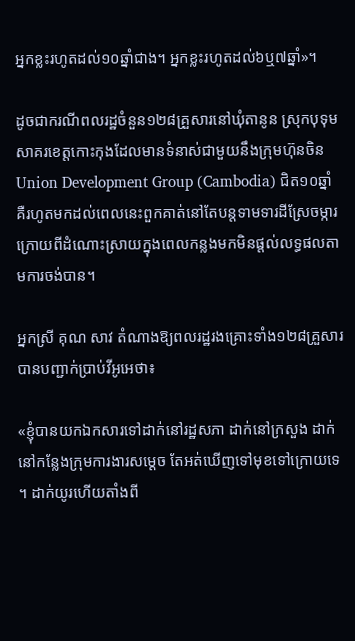អ្នកខ្លះរហូតដល់១០ឆ្នាំជាង។ អ្នកខ្លះរហូតដល់៦ឬ៧ឆ្នាំ‍»។

ដូចជាករណីពលរដ្ឋចំនួន១២៨គ្រួសារនៅឃុំតានូន ស្រុកបុទុមសាគរខេត្តកោះកុងដែលមានទំនាស់ជាមួយនឹងក្រុមហ៊ុនចិន Union Development Group (Cambodia) ជិត១០ឆ្នាំ គឺរហូតមកដល់ពេលនេះពួកគាត់នៅតែបន្តទាមទារដីស្រែចម្ការក្រោយពីដំណោះស្រាយក្នុងពេលកន្លងមកមិនផ្តល់លទ្ធផលតាមការចង់បាន។

អ្នកស្រី គុណ សាវ តំណាងឱ្យពលរដ្ឋរងគ្រោះទាំង១២៨គ្រួសារ បានបញ្ជាក់ប្រាប់វីអូអេថា៖

«ខ្ញុំបានយកឯកសារទៅដាក់នៅរដ្ឋសភា ដាក់នៅក្រសួង ដាក់នៅកន្លែងក្រុមការងារសម្តេច តែអត់ឃើញទៅមុខទៅក្រោយទេ។ ដាក់យូរហើយតាំងពី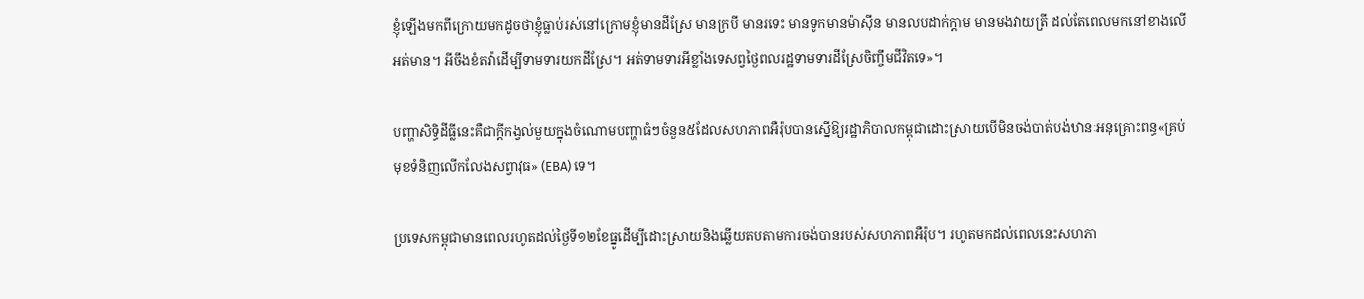ខ្ញុំឡើងមកពីក្រោយមកដូចថាខ្ញុំធ្លាប់រស់នៅក្រោមខ្ញុំមានដីស្រែ មានក្របី មានរទេះ មានទូកមានម៉ាស៊ីន មានលបដាក់ក្តាម មានមងវាយត្រី ដល់តែពេលមកនៅខាងលើអត់មាន។ អីចឹងខំតវ៉ាដើម្បីទាមទារយកដីស្រែ។ អត់ទាមទារអីខ្លាំងទេសព្វថ្ងៃពលរដ្ឋទាមទារដីស្រែចិញ្ចឹមជីវិតទេ‍»។

បញ្ហាសិទ្ធិដីធ្លីនេះគឺជាក្តីកង្វល់មួយក្នុងចំណោមបញ្ហាធំៗចំនួន៥ដែលសហភាពអឺរ៉ុបបានស្នើឱ្យរដ្ឋាភិបាលកម្ពុជាដោះស្រាយបើមិនចង់បាត់បង់ឋានៈអនុគ្រោះពន្ធ«គ្រប់មុខទំនិញលើកលែងសព្វាវុធ‍» (EBA) ទេ។

ប្រទេសកម្ពុជាមានពេលរហូតដល់ថ្ងៃទី១២ខែធ្នូដើម្បីដោះស្រាយនិងឆ្លើយតបតាមការចង់បានរបស់សហភាពអឺរ៉ុប។ រហូតមកដល់ពេលនេះសហភា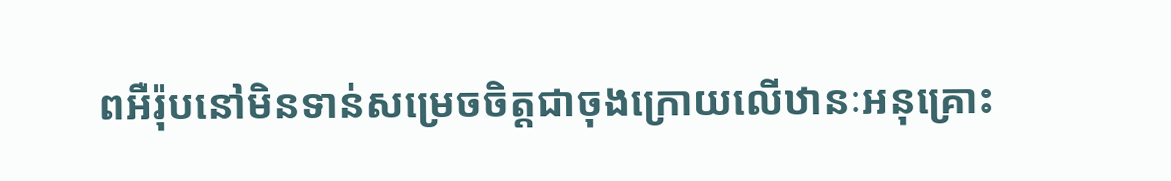ពអឺរ៉ុបនៅមិនទាន់សម្រេចចិត្តជាចុងក្រោយលើឋានៈអនុគ្រោះ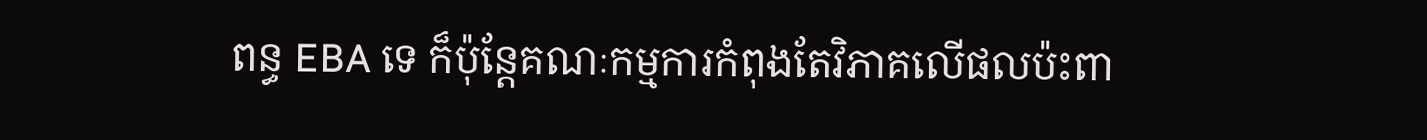ពន្ធ EBA ទេ ក៏ប៉ុន្តែគណៈកម្មការកំពុងតែវិភាគលើផលប៉ះពា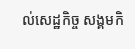ល់សេដ្ឋកិច្ច សង្គមកិ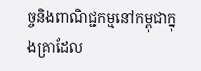ច្ចនិងពាណិជ្ជកម្មនៅកម្ពុជាក្នុងគ្រាដែល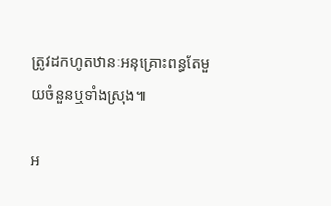ត្រូវដកហូតឋានៈអនុគ្រោះពន្ធតែមួយចំនួនឬទាំងស្រុង៕

អ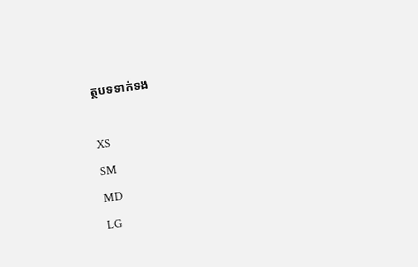ត្ថបទទាក់ទង

XS
SM
MD
LG